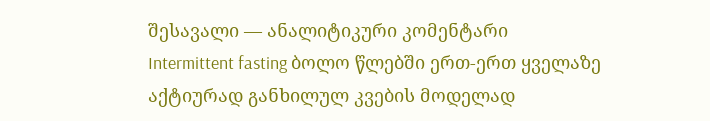შესავალი — ანალიტიკური კომენტარი
Intermittent fasting ბოლო წლებში ერთ-ერთ ყველაზე აქტიურად განხილულ კვების მოდელად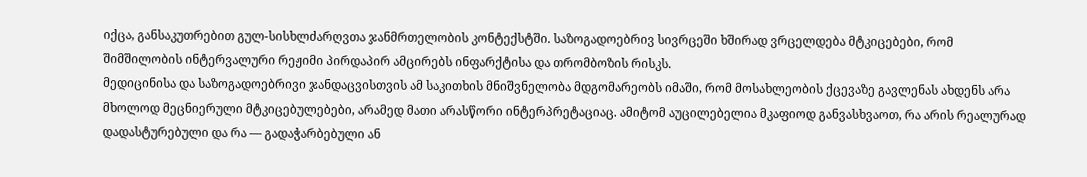იქცა, განსაკუთრებით გულ-სისხლძარღვთა ჯანმრთელობის კონტექსტში. საზოგადოებრივ სივრცეში ხშირად ვრცელდება მტკიცებები, რომ შიმშილობის ინტერვალური რეჟიმი პირდაპირ ამცირებს ინფარქტისა და თრომბოზის რისკს.
მედიცინისა და საზოგადოებრივი ჯანდაცვისთვის ამ საკითხის მნიშვნელობა მდგომარეობს იმაში, რომ მოსახლეობის ქცევაზე გავლენას ახდენს არა მხოლოდ მეცნიერული მტკიცებულებები, არამედ მათი არასწორი ინტერპრეტაციაც. ამიტომ აუცილებელია მკაფიოდ განვასხვაოთ, რა არის რეალურად დადასტურებული და რა — გადაჭარბებული ან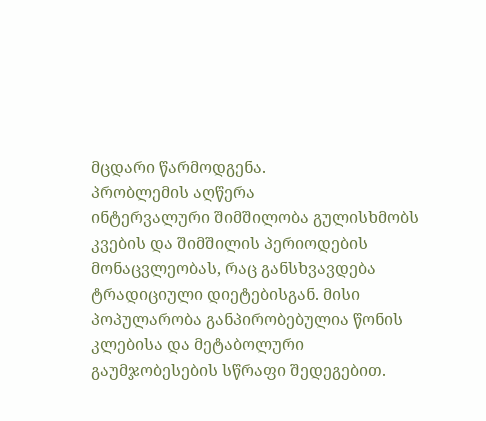მცდარი წარმოდგენა.
პრობლემის აღწერა
ინტერვალური შიმშილობა გულისხმობს კვების და შიმშილის პერიოდების მონაცვლეობას, რაც განსხვავდება ტრადიციული დიეტებისგან. მისი პოპულარობა განპირობებულია წონის კლებისა და მეტაბოლური გაუმჯობესების სწრაფი შედეგებით.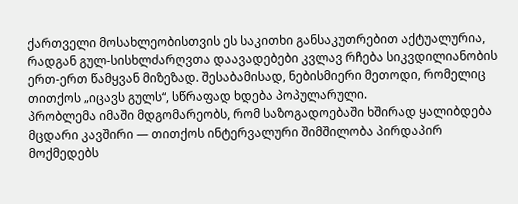ქართველი მოსახლეობისთვის ეს საკითხი განსაკუთრებით აქტუალურია, რადგან გულ-სისხლძარღვთა დაავადებები კვლავ რჩება სიკვდილიანობის ერთ-ერთ წამყვან მიზეზად. შესაბამისად, ნებისმიერი მეთოდი, რომელიც თითქოს „იცავს გულს“, სწრაფად ხდება პოპულარული.
პრობლემა იმაში მდგომარეობს, რომ საზოგადოებაში ხშირად ყალიბდება მცდარი კავშირი — თითქოს ინტერვალური შიმშილობა პირდაპირ მოქმედებს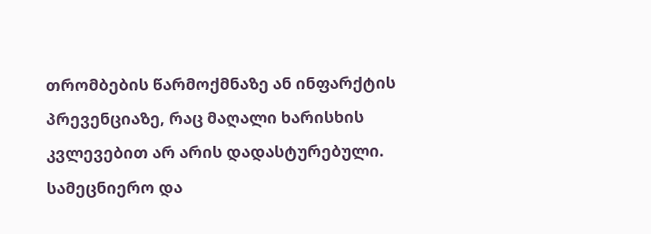თრომბების წარმოქმნაზე ან ინფარქტის პრევენციაზე, რაც მაღალი ხარისხის კვლევებით არ არის დადასტურებული.
სამეცნიერო და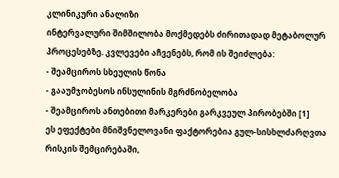კლინიკური ანალიზი
ინტერვალური შიმშილობა მოქმედებს ძირითადად მეტაბოლურ პროცესებზე. კვლევები აჩვენებს, რომ ის შეიძლება:
- შეამციროს სხეულის წონა
- გააუმჯობესოს ინსულინის მგრძნობელობა
- შეამციროს ანთებითი მარკერები გარკვეულ პირობებში [1]
ეს ეფექტები მნიშვნელოვანი ფაქტორებია გულ-სისხლძარღვთა რისკის შემცირებაში,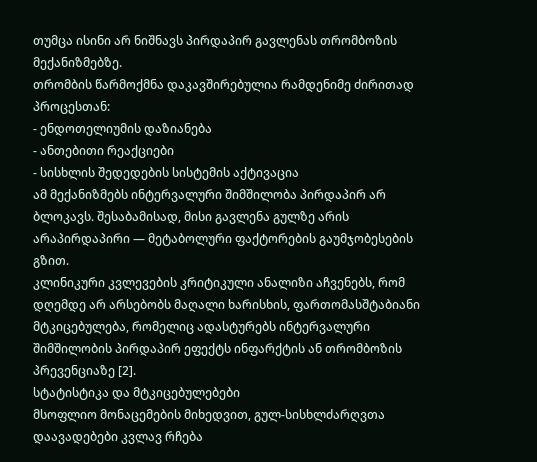თუმცა ისინი არ ნიშნავს პირდაპირ გავლენას თრომბოზის მექანიზმებზე.
თრომბის წარმოქმნა დაკავშირებულია რამდენიმე ძირითად პროცესთან:
- ენდოთელიუმის დაზიანება
- ანთებითი რეაქციები
- სისხლის შედედების სისტემის აქტივაცია
ამ მექანიზმებს ინტერვალური შიმშილობა პირდაპირ არ ბლოკავს. შესაბამისად, მისი გავლენა გულზე არის არაპირდაპირი — მეტაბოლური ფაქტორების გაუმჯობესების გზით.
კლინიკური კვლევების კრიტიკული ანალიზი აჩვენებს, რომ დღემდე არ არსებობს მაღალი ხარისხის, ფართომასშტაბიანი მტკიცებულება, რომელიც ადასტურებს ინტერვალური შიმშილობის პირდაპირ ეფექტს ინფარქტის ან თრომბოზის პრევენციაზე [2].
სტატისტიკა და მტკიცებულებები
მსოფლიო მონაცემების მიხედვით, გულ-სისხლძარღვთა დაავადებები კვლავ რჩება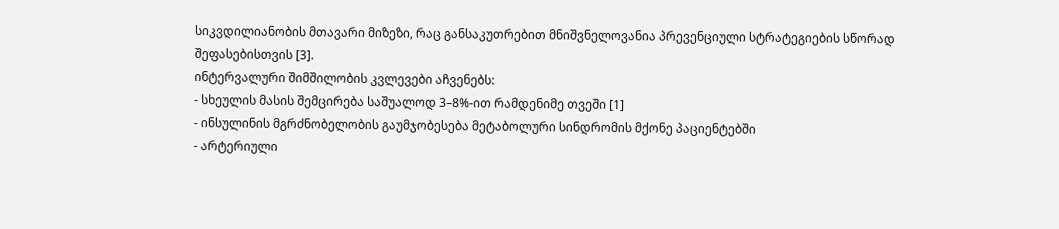სიკვდილიანობის მთავარი მიზეზი, რაც განსაკუთრებით მნიშვნელოვანია პრევენციული სტრატეგიების სწორად შეფასებისთვის [3].
ინტერვალური შიმშილობის კვლევები აჩვენებს:
- სხეულის მასის შემცირება საშუალოდ 3–8%-ით რამდენიმე თვეში [1]
- ინსულინის მგრძნობელობის გაუმჯობესება მეტაბოლური სინდრომის მქონე პაციენტებში
- არტერიული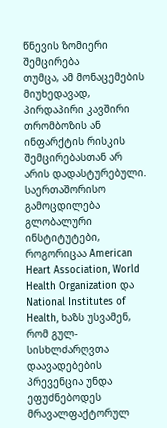წნევის ზომიერი შემცირება
თუმცა, ამ მონაცემების მიუხედავად, პირდაპირი კავშირი თრომბოზის ან ინფარქტის რისკის შემცირებასთან არ არის დადასტურებული.
საერთაშორისო გამოცდილება
გლობალური ინსტიტუტები, როგორიცაა American Heart Association, World Health Organization და National Institutes of Health, ხაზს უსვამენ, რომ გულ-სისხლძარღვთა დაავადებების პრევენცია უნდა ეფუძნებოდეს მრავალფაქტორულ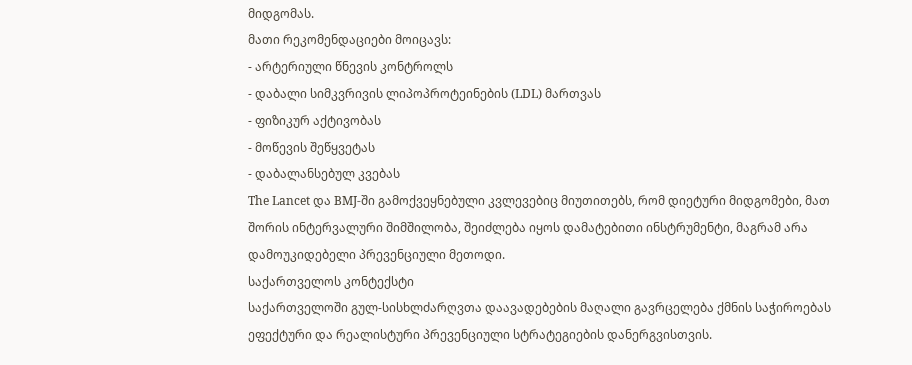მიდგომას.
მათი რეკომენდაციები მოიცავს:
- არტერიული წნევის კონტროლს
- დაბალი სიმკვრივის ლიპოპროტეინების (LDL) მართვას
- ფიზიკურ აქტივობას
- მოწევის შეწყვეტას
- დაბალანსებულ კვებას
The Lancet და BMJ-ში გამოქვეყნებული კვლევებიც მიუთითებს, რომ დიეტური მიდგომები, მათ შორის ინტერვალური შიმშილობა, შეიძლება იყოს დამატებითი ინსტრუმენტი, მაგრამ არა დამოუკიდებელი პრევენციული მეთოდი.
საქართველოს კონტექსტი
საქართველოში გულ-სისხლძარღვთა დაავადებების მაღალი გავრცელება ქმნის საჭიროებას ეფექტური და რეალისტური პრევენციული სტრატეგიების დანერგვისთვის.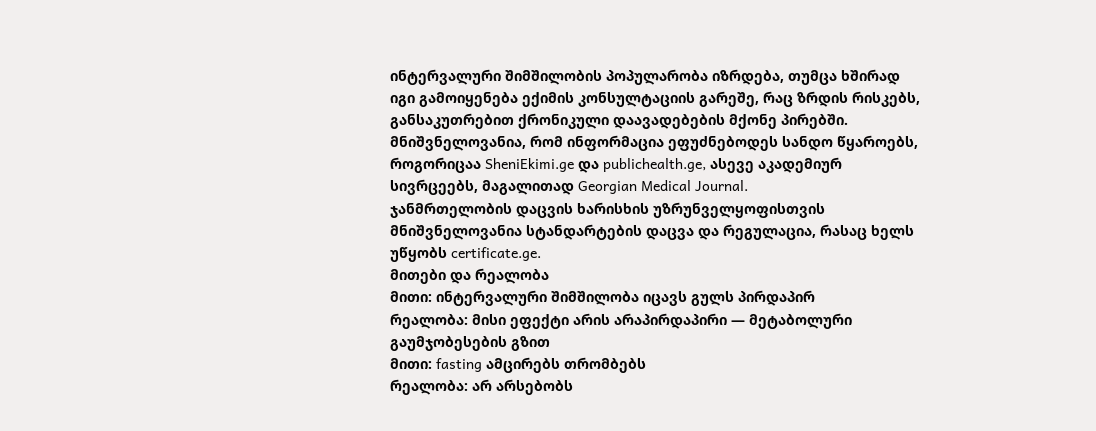ინტერვალური შიმშილობის პოპულარობა იზრდება, თუმცა ხშირად იგი გამოიყენება ექიმის კონსულტაციის გარეშე, რაც ზრდის რისკებს, განსაკუთრებით ქრონიკული დაავადებების მქონე პირებში.
მნიშვნელოვანია, რომ ინფორმაცია ეფუძნებოდეს სანდო წყაროებს, როგორიცაა SheniEkimi.ge და publichealth.ge, ასევე აკადემიურ სივრცეებს, მაგალითად Georgian Medical Journal.
ჯანმრთელობის დაცვის ხარისხის უზრუნველყოფისთვის მნიშვნელოვანია სტანდარტების დაცვა და რეგულაცია, რასაც ხელს უწყობს certificate.ge.
მითები და რეალობა
მითი: ინტერვალური შიმშილობა იცავს გულს პირდაპირ
რეალობა: მისი ეფექტი არის არაპირდაპირი — მეტაბოლური გაუმჯობესების გზით
მითი: fasting ამცირებს თრომბებს
რეალობა: არ არსებობს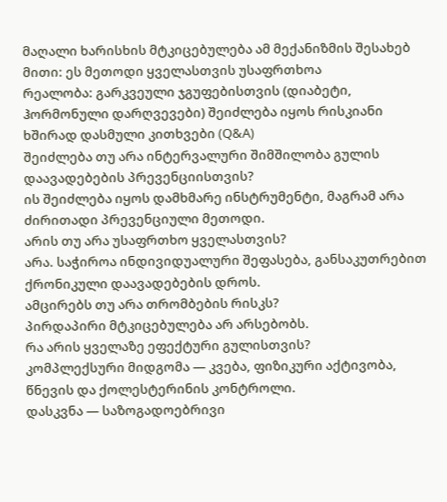მაღალი ხარისხის მტკიცებულება ამ მექანიზმის შესახებ
მითი: ეს მეთოდი ყველასთვის უსაფრთხოა
რეალობა: გარკვეული ჯგუფებისთვის (დიაბეტი, ჰორმონული დარღვევები) შეიძლება იყოს რისკიანი
ხშირად დასმული კითხვები (Q&A)
შეიძლება თუ არა ინტერვალური შიმშილობა გულის დაავადებების პრევენციისთვის?
ის შეიძლება იყოს დამხმარე ინსტრუმენტი, მაგრამ არა ძირითადი პრევენციული მეთოდი.
არის თუ არა უსაფრთხო ყველასთვის?
არა. საჭიროა ინდივიდუალური შეფასება, განსაკუთრებით ქრონიკული დაავადებების დროს.
ამცირებს თუ არა თრომბების რისკს?
პირდაპირი მტკიცებულება არ არსებობს.
რა არის ყველაზე ეფექტური გულისთვის?
კომპლექსური მიდგომა — კვება, ფიზიკური აქტივობა, წნევის და ქოლესტერინის კონტროლი.
დასკვნა — საზოგადოებრივი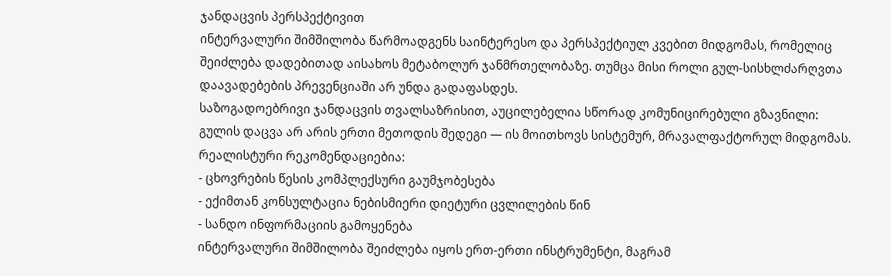ჯანდაცვის პერსპექტივით
ინტერვალური შიმშილობა წარმოადგენს საინტერესო და პერსპექტიულ კვებით მიდგომას, რომელიც შეიძლება დადებითად აისახოს მეტაბოლურ ჯანმრთელობაზე. თუმცა მისი როლი გულ-სისხლძარღვთა დაავადებების პრევენციაში არ უნდა გადაფასდეს.
საზოგადოებრივი ჯანდაცვის თვალსაზრისით, აუცილებელია სწორად კომუნიცირებული გზავნილი:
გულის დაცვა არ არის ერთი მეთოდის შედეგი — ის მოითხოვს სისტემურ, მრავალფაქტორულ მიდგომას.
რეალისტური რეკომენდაციებია:
- ცხოვრების წესის კომპლექსური გაუმჯობესება
- ექიმთან კონსულტაცია ნებისმიერი დიეტური ცვლილების წინ
- სანდო ინფორმაციის გამოყენება
ინტერვალური შიმშილობა შეიძლება იყოს ერთ-ერთი ინსტრუმენტი, მაგრამ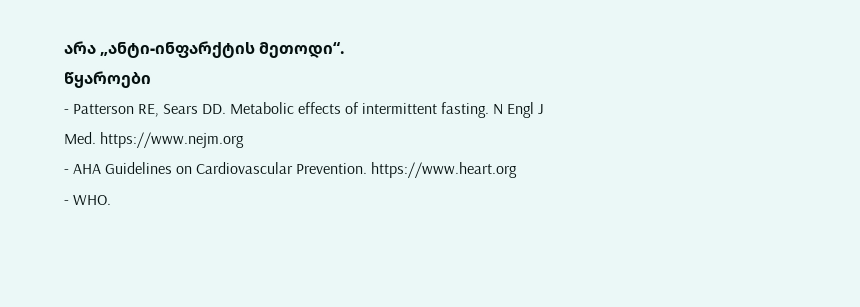არა „ანტი-ინფარქტის მეთოდი“.
წყაროები
- Patterson RE, Sears DD. Metabolic effects of intermittent fasting. N Engl J Med. https://www.nejm.org
- AHA Guidelines on Cardiovascular Prevention. https://www.heart.org
- WHO.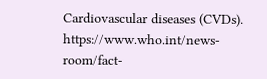Cardiovascular diseases (CVDs). https://www.who.int/news-room/fact-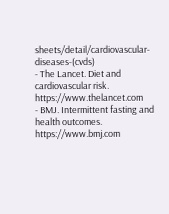sheets/detail/cardiovascular-diseases-(cvds)
- The Lancet. Diet and cardiovascular risk. https://www.thelancet.com
- BMJ. Intermittent fasting and health outcomes. https://www.bmj.com